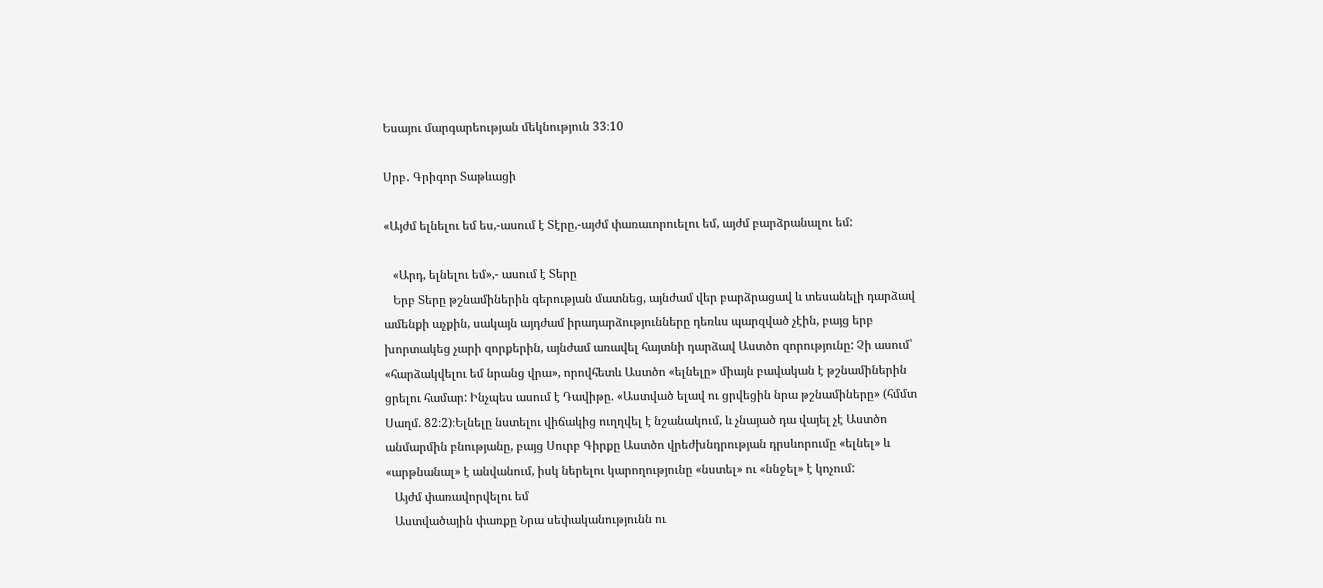Եսայու մարգարեության մեկնություն 33։10

Սրբ․ Գրիգոր Տաթևացի

«Այժմ ելնելու եմ ես,-ասում է Տէրը,-այժմ փառաւորուելու եմ, այժմ բարձրանալու եմ:

   «Արդ, ելնելու եմ»,- ասում է Տերը
   Երբ Տերը թշնամիներին գերության մատնեց, այնժամ վեր բարձրացավ և տեսանելի դարձավ ամենքի աչքին, սակայն այդժամ իրադարձությունները դեռևս պարզված չէին, բայց երբ խորտակեց չարի զորքերին, այնժամ առավել հայտնի դարձավ Աստծո զորությունը: Չի ասում՝ «հարձակվելու եմ նրանց վրա», որովհետև Աստծո «ելնելը» միայն բավական է թշնամիներին ցրելու համար: Ինչպես ասում է Դավիթը. «Աստված ելավ ու ցրվեցին նրա թշնամիները» (հմմտ Սաղմ. 82։2)։Ելնելը նստելու վիճակից ուղղվել է նշանակում, և չնայած դա վայել չէ Աստծո անմարմին բնությանը, բայց Սուրբ Գիրքը Աստծո վրեժխնդրության դրսևորումը «ելնել» և «արթնանալ» է անվանում, իսկ ներելու կարողությունը «նստել» ու «ննջել» է կոչում:
   Այժմ փառավորվելու եմ
   Աստվածային փառքը Նրա սեփականությունն ու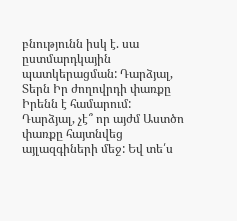բնությունն իսկ է. սա ըստմարդկային պատկերացման: Դարձյալ, Տերն Իր ժողովրդի փառքը Իրենն է համարում: Դարձյալ, չէ՞ որ այժմ Աստծո փառքը հայտնվեց այլազգիների մեջ: Եվ տե՛ս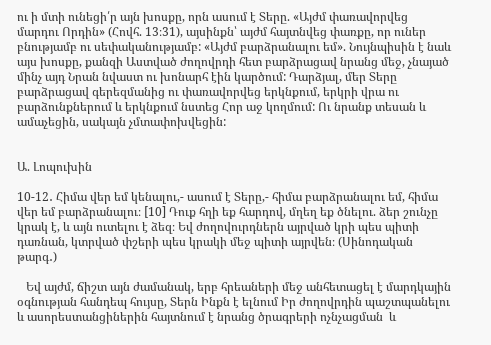ու ի մտի ունեցի՛ր այն խոսքը, որն ասում է Տերը. «Այժմ փառավորվեց մարդու Որդին» (Հովհ. 13։31), այսինքն՝ այժմ հայտնվեց փառքը, որ ուներ բնությամբ ու սեփականությամբ: «Այժմ բարձրանալու եմ». Նույնպիսին է նաև այս խոսքը, քանզի Աստված ժողովրդի հետ բարձրացավ նրանց մեջ, չնայած մինչ այդ Նրան նվաստ ու խոնարհ էին կարծում: Դարձյալ, մեր Տերը բարձրացավ գերեզմանից ու փառավորվեց երկնքում, երկրի վրա ու բարձունքներում և երկնքում նստեց Հոր աջ կողմում: Ու նրանք տեսան և ամաչեցին, սակայն չմտափոխվեցին:


Ա. Լոպուխին

10-12․ Հիմա վեր եմ կենալու,- ասում է Տերը,- հիմա բարձրանալու եմ, հիմա վեր եմ բարձրանալու։ [10] Դուք հղի եք հարդով, մղեղ եք ծնելու. ձեր շունչը կրակ է, և այն ուտելու է ձեզ։ Եվ ժողովուրդներն այրված կրի պես պիտի դառնան, կտրված փշերի պես կրակի մեջ պիտի այրվեն։ (Սինոդական թարգ․)

   Եվ այժմ, ճիշտ այն ժամանակ, երբ հրեաների մեջ անհետացել է մարդկային օգնության հանդեպ հույսը, Տերն Ինքն է ելնում Իր ժողովրդին պաշտպանելու և ասորեստանցիներին հայտնում է նրանց ծրագրերի ոչնչացման  և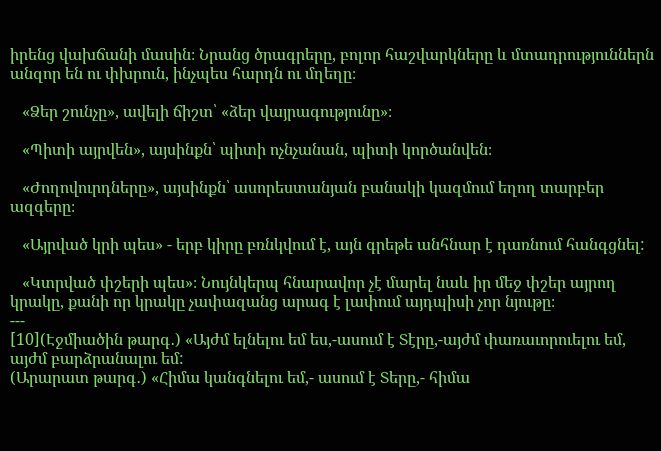իրենց վախճանի մասին։ Նրանց ծրագրերը, բոլոր հաշվարկները և մտադրություններն անզոր են ու փխրուն, ինչպես հարդն ու մղեղը։

   «Ձեր շունչը», ավելի ճիշտ՝ «ձեր վայրագությունը»։

   «Պիտի այրվեն», այսինքն՝ պիտի ոչնչանան, պիտի կործանվեն։

   «Ժողովուրդները», այսինքն՝ ասորեստանյան բանակի կազմում եղող տարբեր ազգերը։

   «Այրված կրի պես» - երբ կիրը բռնկվում է, այն գրեթե անհնար է դառնում հանգցնել:

   «Կտրված փշերի պես»։ Նույնկերպ հնարավոր չէ մարել նաև իր մեջ փշեր այրող կրակը, քանի որ կրակը չափազանց արագ է լափում այդպիսի չոր նյութը։
---
[10](Էջմիածին թարգ․) «Այժմ ելնելու եմ ես,-ասում է Տէրը,-այժմ փառաւորուելու եմ, այժմ բարձրանալու եմ:
(Արարատ թարգ․) «Հիմա կանգնելու եմ,- ասում է Տերը,- հիմա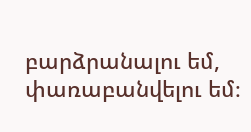բարձրանալու եմ, փառաբանվելու եմ։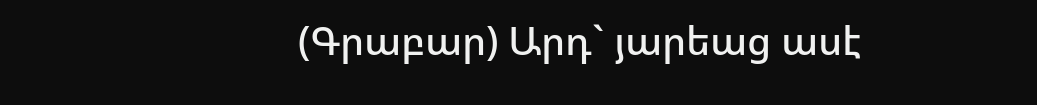(Գրաբար) Արդ` յարեաց ասէ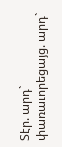Տէր. արդ` փառաւորեցայց. արդ`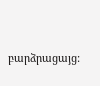բարձրացայց: